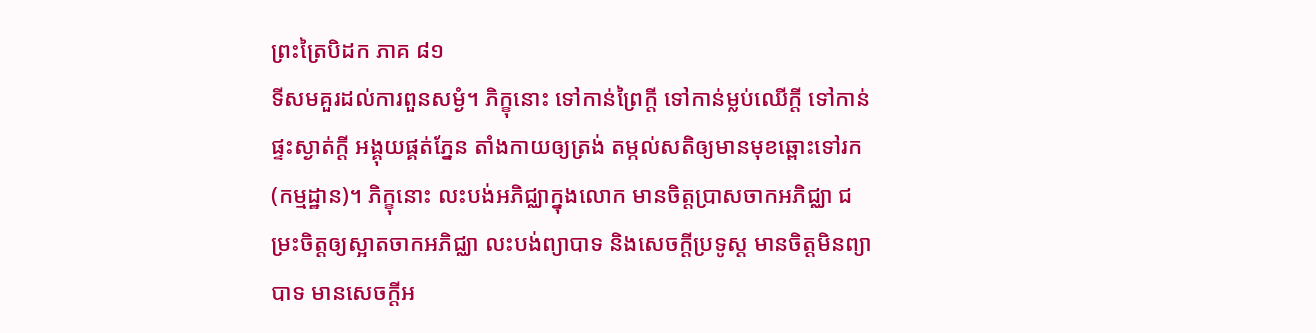ព្រះត្រៃបិដក ភាគ ៨១
ទីសមគួរដល់ការពួនសម្ងំ។ ភិក្ខុនោះ ទៅកាន់ព្រៃក្តី ទៅកាន់ម្លប់ឈើក្តី ទៅកាន់ផ្ទះស្ងាត់ក្តី អង្គុយផ្គត់ភ្នែន តាំងកាយឲ្យត្រង់ តម្កល់សតិឲ្យមានមុខឆ្ពោះទៅរក (កម្មដ្ឋាន)។ ភិក្ខុនោះ លះបង់អភិជ្ឈាក្នុងលោក មានចិត្តប្រាសចាកអភិជ្ឈា ជម្រះចិត្តឲ្យស្អាតចាកអភិជ្ឈា លះបង់ព្យាបាទ និងសេចក្តីប្រទូស្ត មានចិត្តមិនព្យាបាទ មានសេចក្តីអ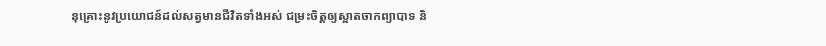នុគ្រោះនូវប្រយោជន៍ដល់សត្វមានជីវិតទាំងអស់ ជម្រះចិត្តឲ្យស្អាតចាកព្យាបាទ និ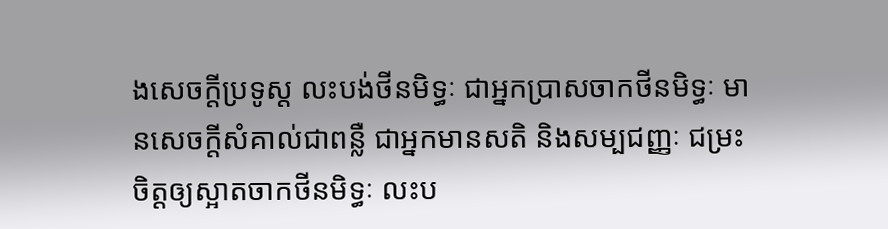ងសេចក្តីប្រទូស្ត លះបង់ថីនមិទ្ធៈ ជាអ្នកប្រាសចាកថីនមិទ្ធៈ មានសេចក្តីសំគាល់ជាពន្លឺ ជាអ្នកមានសតិ និងសម្បជញ្ញៈ ជម្រះចិត្តឲ្យស្អាតចាកថីនមិទ្ធៈ លះប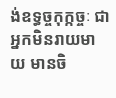ង់ឧទ្ធច្ចកុក្កច្ចៈ ជាអ្នកមិនរាយមាយ មានចិ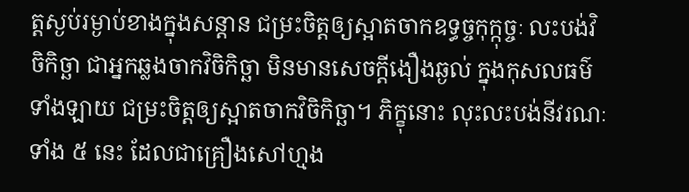ត្តស្ងប់រម្ងាប់ខាងក្នុងសន្តាន ជម្រះចិត្តឲ្យស្អាតចាកឧទ្ធច្ចកុក្កុច្ចៈ លះបង់វិចិកិច្ឆា ជាអ្នកឆ្លងចាកវិចិកិច្ឆា មិនមានសេចក្តីងឿងឆ្ងល់ ក្នុងកុសលធម៌ទាំងឡាយ ជម្រះចិត្តឲ្យស្អាតចាកវិចិកិច្ឆា។ ភិក្ខុនោះ លុះលះបង់នីវរណៈទាំង ៥ នេះ ដែលជាគ្រឿងសៅហ្មង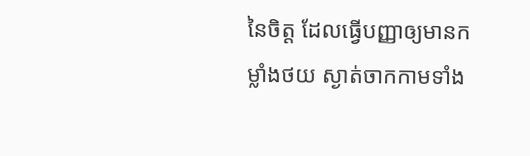នៃចិត្ត ដែលធ្វើបញ្ញាឲ្យមានកម្លាំងថយ ស្ងាត់ចាកកាមទាំង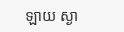ឡាយ ស្ងា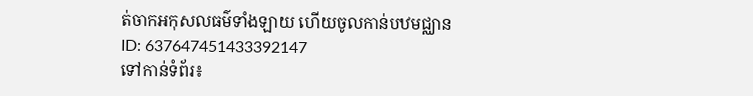ត់ចាកអកុសលធម៌ទាំងឡាយ ហើយចូលកាន់បឋមជ្ឈាន
ID: 637647451433392147
ទៅកាន់ទំព័រ៖